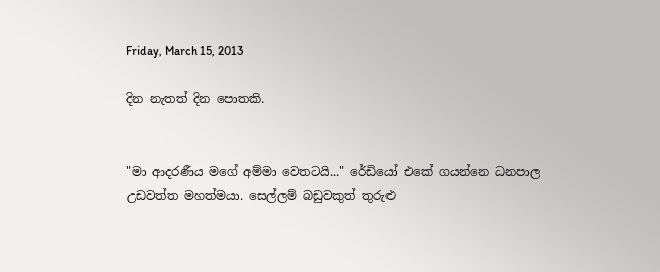Friday, March 15, 2013

දින නැතත් දින පොතකි.


"මා ආදරණීය මගේ අම්මා වෙතටයි..." රේඩියෝ එකේ ගයන්නෙ ධනපාල උඩවත්ත මහත්මයා. සෙල්ලම් බඩුවකුත් තුරුළු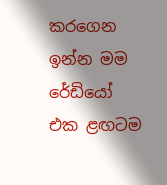කරගෙන ඉන්න මම රේඩියෝ එක ළඟටම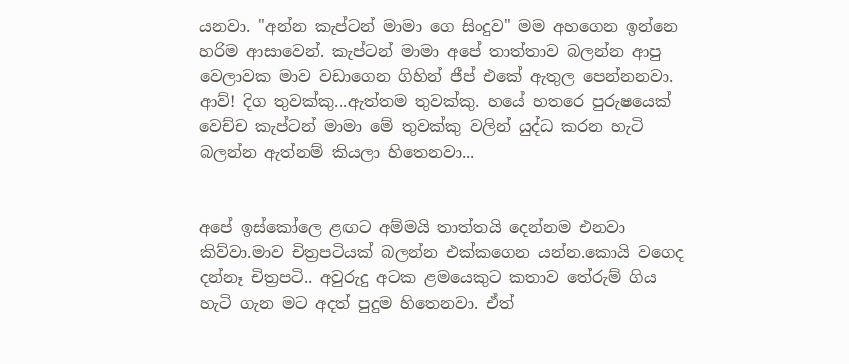යනවා. "අන්න කැප්ටන් මාමා ගෙ සිංදුව" මම අහගෙන ඉන්නෙ හරිම ආසාවෙන්. කැප්ටන් මාමා අපේ තාත්තාව බලන්න ආපු වෙලාවක මාව වඩාගෙන ගිහින් ජීප් එකේ ඇතුල පෙන්නනවා. ආව්! දිග තුවක්කු...ඇත්තම තුවක්කු. හයේ හතරෙ පුරුෂයෙක් වෙච්ච කැප්ටන් මාමා මේ තුවක්කු වලින් යුද්ධ කරන හැටි බලන්න ඇත්නම් කියලා හිතෙනවා...


අපේ ඉස්කෝලෙ ළඟට අම්මයි තාත්තයි දෙන්නම එනවා කිව්වා.මාව චිත්‍රපටියක් බලන්න එක්කගෙන යන්න.කොයි වගෙද දන්නෑ චිත්‍රපටි.. අවුරුදු අටක ළමයෙකුට කතාව තේරුම් ගිය හැටි ගැන මට අදත් පුදුම හිතෙනවා. ඒත්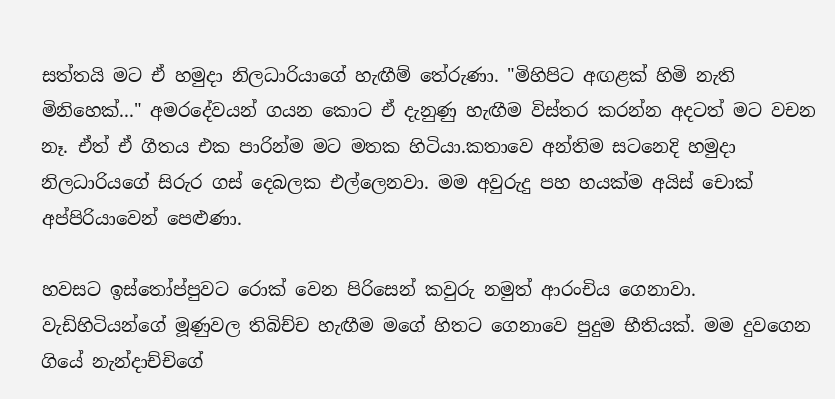සත්තයි මට ඒ හමුදා නිලධාරියාගේ හැඟීම් තේරුණා. "මිහිපිට අඟළක් හිමි නැති මිනිහෙක්..." අමරදේවයන් ගයන කොට ඒ දැනුණු හැඟීම විස්තර කරන්න අදටත් මට වචන නෑ. ඒත් ඒ ගීතය එක පාරින්ම මට මතක හිටියා.කතාවෙ අන්තිම සටනෙදි හමුදා නිලධාරියගේ සිරුර ගස් දෙබලක එල්ලෙනවා. මම අවුරුදු පහ හයක්ම අයිස් චොක් අප්පිරියාවෙන් පෙළුණා.

හවසට ඉස්තෝප්පුවට රොක් වෙන පිරිසෙන් කවුරු නමුත් ආරංචිය ගෙනාවා. වැඩිහිටියන්ගේ මූණුවල තිබිච්ච හැඟීම මගේ හිතට ගෙනාවෙ පුදුම භීතියක්. මම දුවගෙන ගියේ නැන්දාච්චිගේ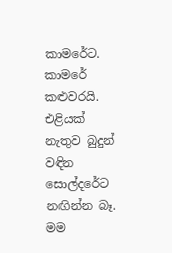කාමරේට. කාමරේ කළුවරයි. එළියක් නැතුව බුදුන් වඳින සොල්දරේට නඟින්න බෑ. මම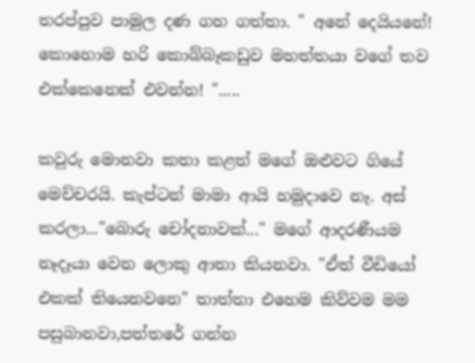තරප්පුව පාමුල දණ ගහ ගත්තා. " අනේ දෙයියනේ! කොහොම හරි කොබ්බෑකඩුව මහත්තයා වගේ තව එක්කෙනෙක් එවන්න! ".....

කවුරු මොනවා කතා කළත් මගේ ඔළුවට ගියේ මෙච්චරයි. කැප්ටන් මාමා ආයි හමුදාවෙ නෑ. අස් කරලා..."බොරු චෝදනාවක්..." මගේ ආදරණීයම නෑදෑයා වෙන ලොකු ආතා කියනවා. "ඒත් වීඩියෝ එකක් තියෙනවනෙ" තාත්තා එහෙම කිව්වම මම පසුබානවා,පත්තරේ ගන්න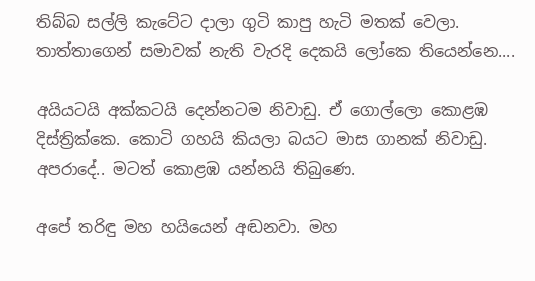තිබ්බ සල්ලි කැටේට දාලා ගුටි කාපු හැටි මතක් වෙලා. තාත්තාගෙන් සමාවක් නැති වැරදි දෙකයි ලෝකෙ තියෙන්නෙ....

අයියටයි අක්කටයි දෙන්නටම නිවාඩු. ඒ ගොල්ලො කොළඹ දිස්ත්‍රික්කෙ. කොටි ගහයි කියලා බයට මාස ගානක් නිවාඩු. අපරාදේ.. මටත් කොළඹ යන්නයි තිබුණෙ.

අපේ තරිඳු මහ හයියෙන් අඬනවා. මහ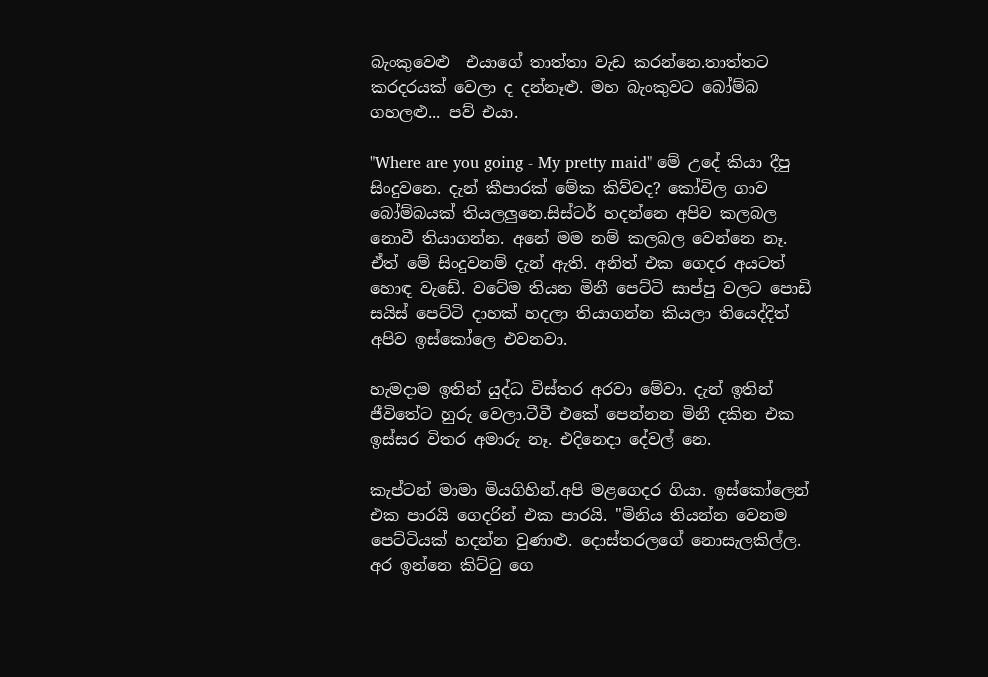බැංකුවෙළු  එයාගේ තාත්තා වැඩ කරන්නෙ.තාත්තට කරදරයක් වෙලා ද දන්නෑළු. මහ බැංකුවට බෝම්බ ගහලළු... පව් එයා.

"Where are you going - My pretty maid" මේ උදේ කියා දීපු සිංදුවනෙ. දැන් කීපාරක් මේක කිව්වද? කෝවිල ගාව බෝම්බයක් තියලලුනෙ.සිස්ටර් හදන්නෙ අපිව කලබල නොවී තියාගන්න. අනේ මම නම් කලබල වෙන්නෙ නෑ. ඒත් මේ සිංදුවනම් දැන් ඇති. අනිත් එක ගෙදර අයටත් හොඳ වැඩේ. වටේම තියන මිනී පෙට්ටි සාප්පු වලට පොඩි සයිස් පෙට්ටි දාහක් හදලා තියාගන්න කියලා තියෙද්දිත් අපිව ඉස්කෝලෙ එවනවා.

හැමදාම ඉතින් යුද්ධ විස්තර අරවා මේවා. දැන් ඉතින් ජීවිතේට හුරු වෙලා.ටීවී එකේ පෙන්නන මිනී දකින එක ඉස්සර විතර අමාරු නෑ. එදිනෙදා දේවල් නෙ.

කැප්ටන් මාමා මියගිහින්.අපි මළගෙදර ගියා. ඉස්කෝලෙන් එක පාරයි ගෙදරින් එක පාරයි. "මිනිය තියන්න වෙනම පෙට්ටියක් හදන්න වුණාළු. දොස්තරලගේ නොසැලකිල්ල. අර ඉන්නෙ කිට්ටු ගෙ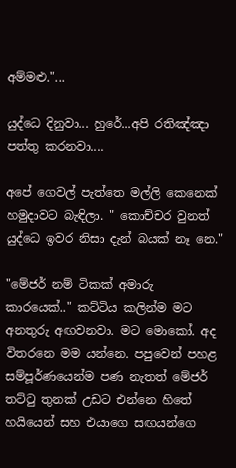අම්මළු."...

යුද්ධෙ දිනුවා... හුරේ...අපි රතිඤ්ඤා පත්තු කරනවා....

අපේ ගෙවල් පැත්තෙ මල්ලි කෙනෙක් හමුදාවට බැඳිලා. " කොච්චර වුනත් යුද්ධෙ ඉවර නිසා දැන් බයක් නෑ නෙ."

"මේජර් නම් ටිකක් අමාරු කාරයෙක්.." කට්ටිය කලින්ම මට අනතුරු අඟවනවා. මට මොකෝ. අද විතරනෙ මම යන්නෙ. පපුවෙන් පහළ සම්පූර්ණයෙන්ම පණ නැතත් මේජර් තට්ටු තුනක් උඩට එන්නෙ හිතේ හයියෙන් සහ එයාගෙ සඟයන්ගෙ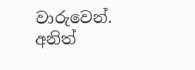වාරුවෙන්. අනිත්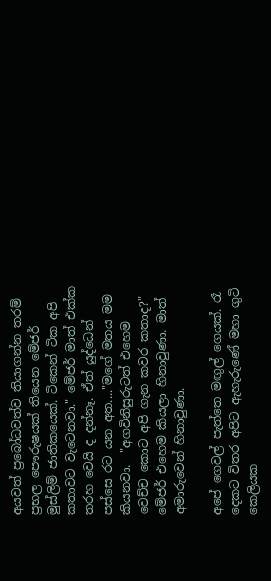අයවත් ප්‍රබෝධවත්ව තියාගන්න තරම් ප්‍රභල පෞරුෂයක් තියෙන මේජර් මුස්ලිම් ජාතිකයෙක්. ටිකෙන් ටික අපි කතාවට වැටෙනවා." මේජර් මාත් එක්ක තරහ වෙයි ද දන්නෑ. ඒත් යුද්ධෙන් පස්සෙ රට යන අත...."මගේ මතය මම කියනවා.  "අගවිනිසුරුටත් එහෙම වෙච්ච කොට අපි ගැන කවර කතාද?" මේජර් එහෙම කියලා හිනාවුණා. මාත් අමාරුවෙන් හිනාවුණා.

අපේ ගෙවල් පැත්තෙ මඟුල් ගෙයක්. රෑ දෙකට විතර අපිට ඇහැරුණේ මහා ගුටි කෙලියක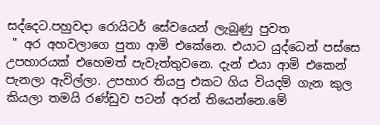සද්දෙට.පහුවදා රොයිටර් සේවයෙන් ලැබුණු පුවත
 " අර අහවලාගෙ පුතා ආමි එකේනෙ. එයාට යුද්ධෙන් පස්සෙ උපහාරයක් එහෙමත් පැවැත්තුවනෙ. දැන් එයා ආමි එකෙන් පැනලා ඇවිල්ලා. උපහාර තියපු එකට ගිය වියදම් ගැන කුල කියලා තමයි රණ්ඩුව පටන් අරන් තියෙන්නෙ.මේ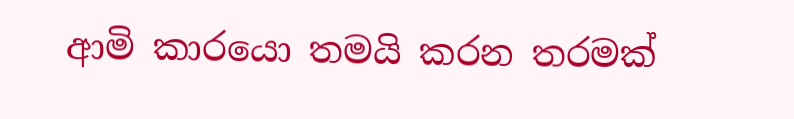ආමි කාරයො තමයි කරන තරමක්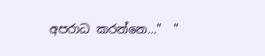අපරාධ කරන්නෙ..."  "